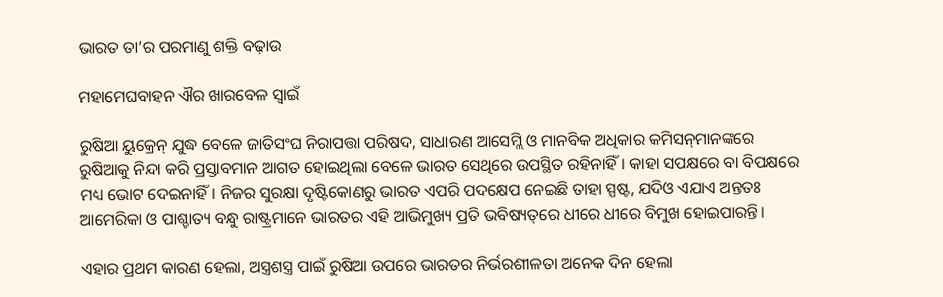ଭାରତ ତା’ର ପରମାଣୁ ଶକ୍ତି ବଢ଼ାଉ

ମହାମେଘବାହନ ଐର ଖାରବେଳ ସ୍ୱାଇଁ

ରୁଷିଆ ୟୁକ୍ରେନ୍‌ ଯୁଦ୍ଧ ବେଳେ ଜାତିସଂଘ ନିରାପତ୍ତା ପରିଷଦ, ସାଧାରଣ ଆସେମ୍ଲି ଓ ମାନବିକ ଅଧିକାର କମିସନ୍‌ମାନଙ୍କରେ ରୁଷିଆକୁ ନିନ୍ଦା କରି ପ୍ରସ୍ତାବମାନ ଆଗତ ହୋଇଥିଲା ବେଳେ ଭାରତ ସେଥିରେ ଉପସ୍ଥିତ ରହିନାହିଁ। କାହା ସପକ୍ଷରେ ବା ବିପକ୍ଷରେ ମଧ୍ୟ ଭୋଟ ଦେଇନାହିଁ। ନିଜର ସୁରକ୍ଷା ଦୃଷ୍ଟିକୋଣରୁ ଭାରତ ଏପରି ପଦକ୍ଷେପ ନେଇଛି ତାହା ସ୍ପଷ୍ଟ, ଯଦିଓ ଏଯାଏ ଅନ୍ତତଃ ଆମେରିକା ଓ ପାଶ୍ଚାତ୍ୟ ବନ୍ଧୁ ରାଷ୍ଟ୍ରମାନେ ଭାରତର ଏହି ଆଭିମୁଖ୍ୟ ପ୍ରତି ଭବିଷ୍ୟତ୍‌ରେ ଧୀରେ ଧୀରେ ବିମୁଖ ହୋଇପାରନ୍ତି।

ଏହାର ପ୍ରଥମ କାରଣ ହେଲା, ଅସ୍ତ୍ରଶସ୍ତ୍ର ପାଇଁ ରୁଷିଆ ଉପରେ ଭାରତର ନିର୍ଭରଶୀଳତା ଅନେକ ଦିନ ହେଲା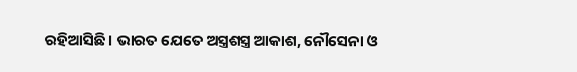ରହିଆସିଛି। ଭାରତ ଯେତେ ଅସ୍ତ୍ରଶସ୍ତ୍ର ଆକାଶ, ନୌସେନା ଓ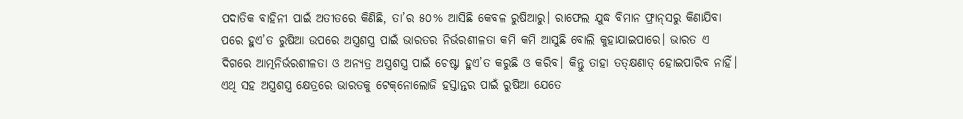ପଦାତିକ ବାହିନୀ ପାଇଁ ଅତୀତରେ କିଣିଛି, ତା’ର ୫୦% ଆସିଛି କେବଳ ରୁଷିଆରୁ। ରାଫେଲ ଯୁଦ୍ଧ ବିମାନ ଫ୍ରାନ୍‌ସରୁ କିଣାଯିବା ପରେ ହୁଏ’ତ ରୁଷିଆ ଉପରେ ଅସ୍ତ୍ରଶସ୍ତ୍ର ପାଇଁ ଭାରତର ନିର୍ଭରଶୀଳତା କମି କମି ଆସୁଛି ବୋଲି କୁହାଯାଇପାରେ। ଭାରତ ଏ ଦିଗରେ ଆତ୍ମନିର୍ଭରଶୀଳତା ଓ ଅନ୍ୟତ୍ର ଅସ୍ତ୍ରଶସ୍ତ୍ର ପାଇଁ ଚେଷ୍ଟା ହୁଏ’ତ କରୁଛି ଓ କରିବ। କିନ୍ତୁ ତାହା ତତ୍‌କ୍ଷଣାତ୍‌ ହୋଇପାରିବ ନାହିଁ। ଏଥି ସହ ଅସ୍ତ୍ରଶସ୍ତ୍ର କ୍ଷେତ୍ରରେ ଭାରତକୁ ଟେକ୍‌ନୋଲୋଜି ହସ୍ତାନ୍ତର ପାଇଁ ରୁଷିଆ ଯେତେ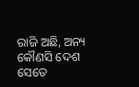ରାଜି ଅଛି, ଅନ୍ୟ କୌଣସି ଦେଶ ସେତେ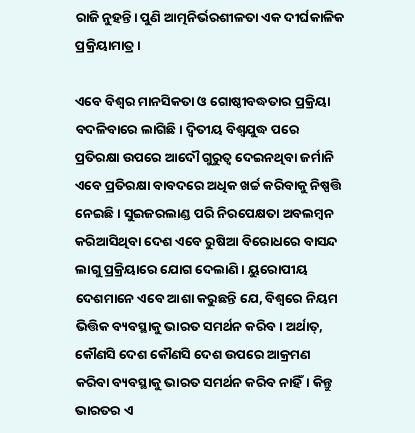ରାଜି ନୁହନ୍ତି। ପୁଣି ଆତ୍ମନିର୍ଭରଶୀଳତା ଏକ ଦୀର୍ଘକାଳିକ ପ୍ରକ୍ରିୟାମାତ୍ର।

ଏବେ ବିଶ୍ୱର ମାନସିକତା ଓ ଗୋଷ୍ଠୀବଦ୍ଧତାର ପ୍ରକ୍ରିୟା ବଦଳିବାରେ ଲାଗିଛି। ଦ୍ୱିତୀୟ ବିଶ୍ୱଯୁଦ୍ଧ ପରେ ପ୍ରତିରକ୍ଷା ଉପରେ ଆଦୌ ଗୁରୁତ୍ୱ ଦେଇନଥିବା ଜର୍ମାନି ଏବେ ପ୍ରତିରକ୍ଷା ବାବଦରେ ଅଧିକ ଖର୍ଚ୍ଚ କରିବାକୁ ନିଷ୍ପତ୍ତି ନେଇଛି। ସୁଇଜରଲାଣ୍ଡ ପରି ନିରପେକ୍ଷତା ଅବଲମ୍ବନ କରିଆସିଥିବା ଦେଶ ଏବେ ରୁଷିଆ ବିରୋଧରେ ବାସନ୍ଦ ଲାଗୁ ପ୍ରକ୍ରିୟାରେ ଯୋଗ ଦେଲାଣି। ୟୁରୋପୀୟ ଦେଶମାନେ ଏବେ ଆଶା କରୁଛନ୍ତି ଯେ, ବିଶ୍ୱରେ ନିୟମ ଭିତ୍ତିକ ବ୍ୟବସ୍ଥାକୁ ଭାରତ ସମର୍ଥନ କରିବ। ଅର୍ଥାତ୍‌, କୌଣସି ଦେଶ କୌଣସି ଦେଶ ଉପରେ ଆକ୍ରମଣ କରିବା ବ୍ୟବସ୍ଥାକୁ ଭାରତ ସମର୍ଥନ କରିବ ନାହିଁ। କିନ୍ତୁ ଭାରତର ଏ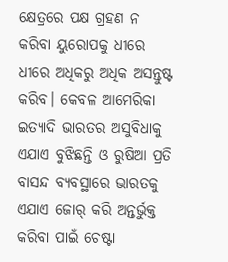କ୍ଷେତ୍ରରେ ପକ୍ଷ ଗ୍ରହଣ ନ କରିବା ୟୁରୋପକୁ ଧୀରେ ଧୀରେ ଅଧିକରୁ ଅଧିକ ଅସନ୍ତୁଷ୍ଟ କରିବ। କେବଳ ଆମେରିକା ଇତ୍ୟାଦି ଭାରତର ଅସୁବିଧାକୁ ଏଯାଏ ବୁଝିଛନ୍ତି ଓ ରୁଷିଆ ପ୍ରତି ବାସନ୍ଦ ବ୍ୟବସ୍ଥାରେ ଭାରତକୁ ଏଯାଏ ଜୋର୍‌ କରି ଅନ୍ତର୍ଭୁକ୍ତ କରିବା ପାଇଁ ଚେଷ୍ଟା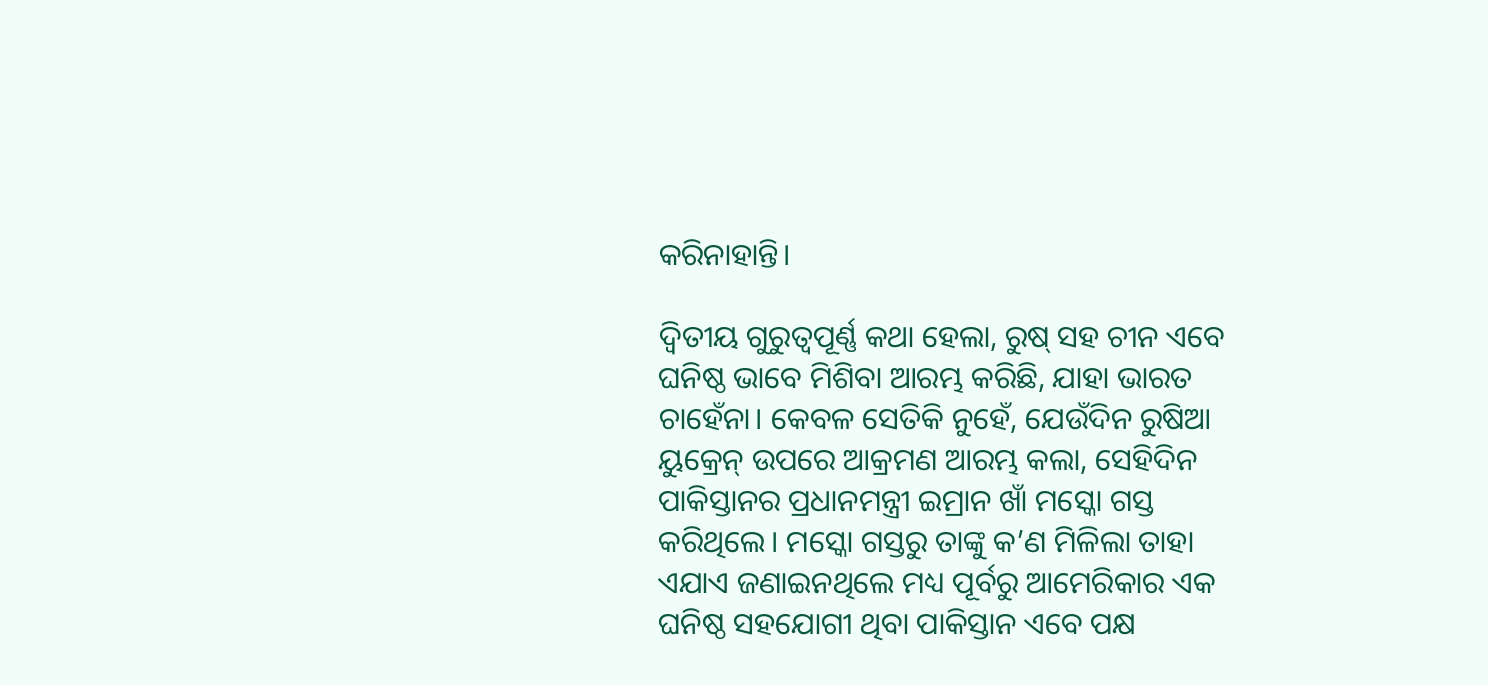କରିନାହାନ୍ତି।

ଦ୍ବିତୀୟ ଗୁରୁତ୍ୱପୂର୍ଣ୍ଣ କଥା ହେଲା, ରୁଷ୍‌ ସହ ଚୀନ ଏବେ ଘନିଷ୍ଠ ଭାବେ ମିଶିବା ଆରମ୍ଭ କରିଛି, ଯାହା ଭାରତ ଚାହେଁନା। କେବଳ ସେତିକି ନୁହେଁ, ଯେଉଁଦିନ ରୁଷିଆ ୟୁକ୍ରେନ୍‌ ଉପରେ ଆକ୍ରମଣ ଆରମ୍ଭ କଲା, ସେହିଦିନ ପାକିସ୍ତାନର ପ୍ରଧାନମନ୍ତ୍ରୀ ଇମ୍ରାନ ଖାଁ ମସ୍କୋ ଗସ୍ତ କରିଥିଲେ। ମସ୍କୋ ଗସ୍ତରୁ ତାଙ୍କୁ କ’ଣ ମିଳିଲା ତାହା ଏଯାଏ ଜଣାଇନଥିଲେ ମଧ୍ୟ ପୂର୍ବରୁ ଆମେରିକାର ଏକ ଘନିଷ୍ଠ ସହଯୋଗୀ ଥିବା ପାକିସ୍ତାନ ଏବେ ପକ୍ଷ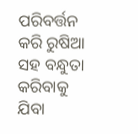ପରିବର୍ତ୍ତନ କରି ରୁଷିଆ ସହ ବନ୍ଧୁତା କରିବାକୁ ଯିବା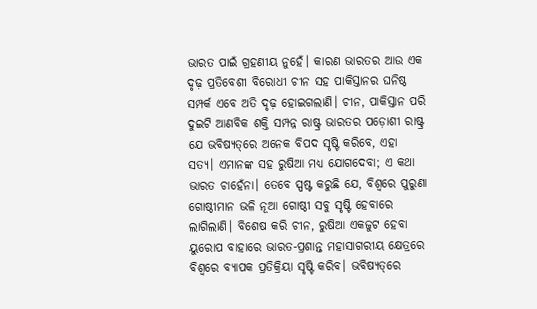ଭାରତ ପାଇଁ ଗ୍ରହଣୀୟ ନୁହେଁ। କାରଣ ଭାରତର ଆଉ ଏକ ଦୃଢ଼ ପ୍ରତିବେଶୀ ବିରୋଧୀ ଚୀନ ସହ ପାକିସ୍ତାନର ଘନିଷ୍ଠ ସମ୍ପର୍କ ଏବେ ଅତି ଦୃଢ଼ ହୋଇଗଲାଣି। ଚୀନ, ପାକିସ୍ତାନ ପରି ଦୁଇଟି ଆଣବିକ ଶକ୍ତି ସମ୍ପନ୍ନ ରାଷ୍ଟ୍ର ଭାରତର ପଡ଼ୋଶୀ ରାଷ୍ଟ୍ର ଯେ ଭବିଷ୍ୟତ୍‌ରେ ଅନେକ ବିପଦ ସୃଷ୍ଟି କରିବେ, ଏହା ସତ୍ୟ। ଏମାନଙ୍କ ସହ ରୁଷିଆ ମଧ୍ୟ ଯୋଗଦେବା; ଏ କଥା ଭାରତ ଚାହେଁନା। ତେବେ ସ୍ପଷ୍ଟ କରୁଛି ଯେ, ବିଶ୍ୱରେ ପୁରୁଣା ଗୋଷ୍ଠୀମାନ ଭଳି ନୂଆ ଗୋଷ୍ଠୀ ସବୁ ସୃଷ୍ଟି ହେବାରେ ଲାଗିଲାଣି। ବିଶେଷ କରି ଚୀନ, ରୁଷିଆ ଏକଜୁଟ ହେବା ୟୁରୋପ ବାହାରେ ଭାରତ-ପ୍ରଶାନ୍ତ ମହାସାଗରୀୟ କ୍ଷେତ୍ରରେ ବିଶ୍ୱରେ ବ୍ୟାପକ ପ୍ରତିକ୍ରିୟା ସୃଷ୍ଟି କରିବ। ଭବିଷ୍ୟତ୍‌ରେ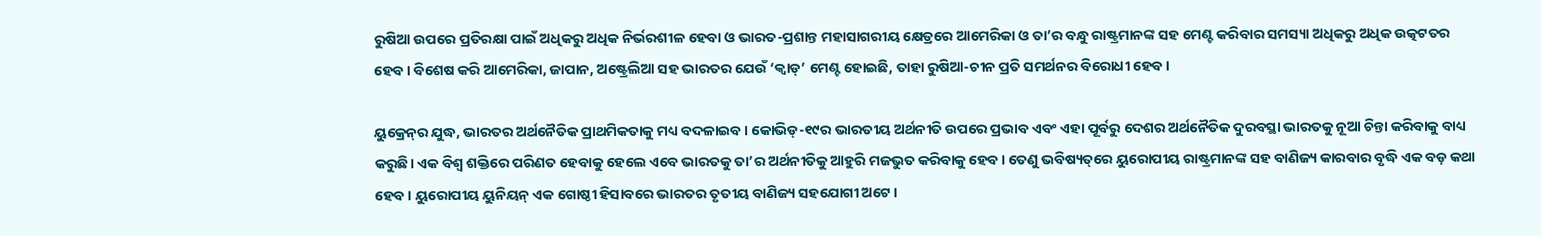ରୁଷିଆ ଉପରେ ପ୍ରତିରକ୍ଷା ପାଇଁ ଅଧିକରୁ ଅଧିକ ନିର୍ଭରଶୀଳ ହେବା ଓ ଭାରତ-ପ୍ରଶାନ୍ତ ମହାସାଗରୀୟ କ୍ଷେତ୍ରରେ ଆମେରିକା ଓ ତା’ର ବନ୍ଧୁ ରାଷ୍ଟ୍ରମାନଙ୍କ ସହ ମେଣ୍ଟ କରିବାର ସମସ୍ୟା ଅଧିକରୁ ଅଧିକ ଉତ୍କଟତର ହେବ। ବିଶେଷ କରି ଆମେରିକା, ଜାପାନ, ଅଷ୍ଟ୍ରେଲିଆ ସହ ଭାରତର ଯେଉଁ ‘କ୍ୱାଡ୍’ ମେଣ୍ଟ ହୋଇଛି, ତାହା ରୁଷିଆ-ଚୀନ ପ୍ରତି ସମର୍ଥନର ବିରୋଧୀ ହେବ।

ୟୁକ୍ରେନ୍‌ର ଯୁଦ୍ଧ, ଭାରତର ଅର୍ଥନୈତିକ ପ୍ରାଥମିକତାକୁ ମଧ୍ୟ ବଦଳାଇବ। କୋଭିଡ୍‌-୧୯ର ଭାରତୀୟ ଅର୍ଥନୀତି ଉପରେ ପ୍ରଭାବ ଏବଂ ଏହା ପୂର୍ବରୁ ଦେଶର ଅର୍ଥନୈତିକ ଦୁରବସ୍ଥା ଭାରତକୁ ନୂଆ ଚିନ୍ତା କରିବାକୁ ବାଧ୍ୟ କରୁଛି। ଏକ ବିଶ୍ୱ ଶକ୍ତିରେ ପରିଣତ ହେବାକୁ ହେଲେ ଏବେ ଭାରତକୁ ତା’ର ଅର୍ଥନୀତିକୁ ଆହୁରି ମଜଭୁତ କରିବାକୁ ହେବ। ତେଣୁ ଭବିଷ୍ୟତ୍‌ରେ ୟୁରୋପୀୟ ରାଷ୍ଟ୍ରମାନଙ୍କ ସହ ବାଣିଜ୍ୟ କାରବାର ବୃଦ୍ଧି ଏକ ବଡ଼ କଥା ହେବ। ୟୁରୋପୀୟ ୟୁନିୟନ୍‌ ଏକ ଗୋଷ୍ଠୀ ହିସାବରେ ଭାରତର ତୃତୀୟ ବାଣିଜ୍ୟ ସହଯୋଗୀ ଅଟେ।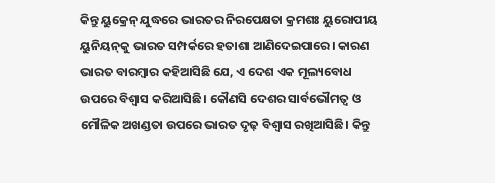କିନ୍ତୁ ୟୁକ୍ରେନ୍‌ ଯୁଦ୍ଧରେ ଭାରତର ନିରପେକ୍ଷତା କ୍ରମଶଃ ୟୁରୋପୀୟ ୟୁନିୟନ୍‌କୁ ଭାରତ ସମ୍ପର୍କରେ ହତାଶା ଆଣିଦେଇପାରେ। କାରଣ ଭାରତ ବାରମ୍ବାର କହିଆସିଛି ଯେ, ଏ ଦେଶ ଏକ ମୂଲ୍ୟବୋଧ ଉପରେ ବିଶ୍ୱାସ କରିଆସିଛି। କୌଣସି ଦେଶର ସାର୍ବଭୌମତ୍ୱ ଓ ମୌଳିକ ଅଖଣ୍ଡତା ଉପରେ ଭାରତ ଦୃଢ଼ ବିଶ୍ୱାସ ରଖିଆସିଛି। କିନ୍ତୁ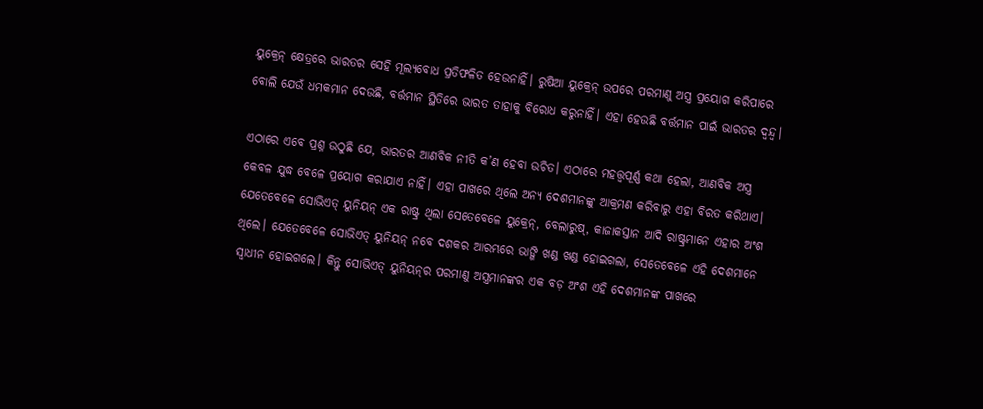ୟୁକ୍ରେନ୍‌ କ୍ଷେତ୍ରରେ ଭାରତର ସେହି ମୂଲ୍ୟବୋଧ ପ୍ରତିଫଳିତ ହେଉନାହିଁ। ରୁଷିଆ ୟୁକ୍ରେନ୍‌ ଉପରେ ପରମାଣୁ ଅସ୍ତ୍ର ପ୍ରୟୋଗ କରିପାରେ ବୋଲି ଯେଉଁ ଧମକମାନ ଦେଉଛି, ବର୍ତ୍ତମାନ ସ୍ଥିତିରେ ଭାରତ ତାହାକୁ ବିରୋଧ କରୁନାହିଁ। ଏହା ହେଉଛି ବର୍ତ୍ତମାନ ପାଇଁ ଭାରତର ଦ୍ୱନ୍ଦ୍ୱ।

ଏଠାରେ ଏବେ ପ୍ରଶ୍ନ ଉଠୁଛି ଯେ, ଭାରତର ଆଣବିକ ନୀତି କ’ଣ ହେବା ଉଚିତ। ଏଠାରେ ମହତ୍ତ୍ବପୂର୍ଣ୍ଣ କଥା ହେଲା, ଆଣବିକ ଅସ୍ତ୍ର କେବଳ ଯୁଦ୍ଧ ବେଳେ ପ୍ରୟୋଗ କରାଯାଏ ନାହିଁ। ଏହା ପାଖରେ ଥିଲେ ଅନ୍ୟ ଦେଶମାନଙ୍କୁ ଆକ୍ରମଣ କରିବାରୁ ଏହା ବିରତ କରିଥାଏ। ଯେତେବେଳେ ସୋଭିଏତ୍‌ ୟୁନିୟନ୍‌ ଏକ ରାଷ୍ଟ୍ର ଥିଲା ସେତେବେଳେ ୟୁକ୍ରେନ୍‌, ବେଲାରୁଷ୍‌, କାଜାକସ୍ତାନ ଆଦି ରାଷ୍ଟ୍ରମାନେ ଏହାର ଅଂଶ ଥିଲେ। ଯେତେବେଳେ ସୋଭିଏତ୍‌ ୟୁନିୟନ୍‌ ନବେ ଦଶକର ଆରମ୍ଭରେ ଭାଙ୍ଗି ଖଣ୍ଡ ଖଣ୍ଡ ହୋଇଗଲା, ସେତେବେଳେ ଏହି ଦେଶମାନେ ସ୍ୱାଧୀନ ହୋଇଗଲେ। କିନ୍ତୁ ସୋଭିଏତ୍‌ ୟୁନିୟନ୍‌ର ପରମାଣୁ ଅସ୍ତ୍ରମାନଙ୍କର ଏକ ବଡ଼ ଅଂଶ ଏହି ଦେଶମାନଙ୍କ ପାଖରେ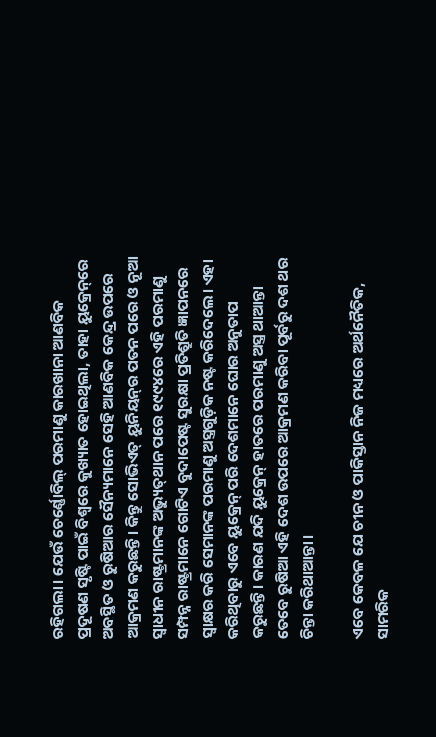ରହିଗଲା। ଯେଉଁ ଚେର୍ଣ୍ଣୋବିଲ୍ ପରମାଣୁ କାରଖାନା ଆଣବିକ ପ୍ରଦୂଷଣ ସୃଷ୍ଟି ପାଇଁ ବିଶ୍ୱରେ କୁଖ୍ୟାତ ହୋଇଥିଲା, ତାହା ୟୁକ୍ରେନ୍‌ରେ ଅବସ୍ଥିତ ଓ ରୁଷିଆର ସୈନ୍ୟମାନେ ସେହି ଆଣବିକ କେନ୍ଦ୍ର ଉପରେ ଆକ୍ରମଣ କରୁଛନ୍ତି। କିନ୍ତୁ ସୋଭିଏତ୍‌ ୟୁନିୟନ୍‌ର ପତନ ପରେ ଓ ନୂଆ ସ୍ୱାଧୀନ ରାଷ୍ଟ୍ରମାନଙ୍କ ଅଭ୍ୟୁତ୍‌ଥାନ ପରେ ୧୯୯୪ରେ ଏହି ପରମାଣୁ ସମ୍ପନ୍ନ ରାଷ୍ଟ୍ରମାନେ ଗୋଟିଏ ବୁଦାପେଷ୍ଟ ସୁରକ୍ଷା ପ୍ରତିଶ୍ରୁତି ଜ୍ଞାପନରେ ସ୍ୱାକ୍ଷର କରି ସେମାନଙ୍କ ପରମାଣୁ ଅସ୍ତ୍ରଗୁଡ଼ିକ ନଷ୍ଟ କରିଦେଲେ। ଏହା କରିଥିବାରୁ ଏବେ ୟୁକ୍ରେନ୍‌ ପରି ଦେଶମାନେ ଘୋର ଅନୁତାପ କରୁଛନ୍ତି। କାରଣ ଯଦି ୟୁକ୍ରେନ୍‌ ହାତରେ ପରମାଣୁ ଅସ୍ତ୍ର ଥାଆନ୍ତା ତେବେ ରୁଷିଆ ଏହି ଦେଶ ଉପରେ ଆକ୍ରମଣ କରିବା ପୂର୍ବରୁ ଦଶ ଥର ଚିନ୍ତା କରିଥାଆନ୍ତା।

ଏବେ କେବଳ ଯେ ଚୀନ ଓ ପାକିସ୍ତାନ ନିଜ ମଧ୍ୟରେ ଅର୍ଥନୈତିକ, ସାମରିକ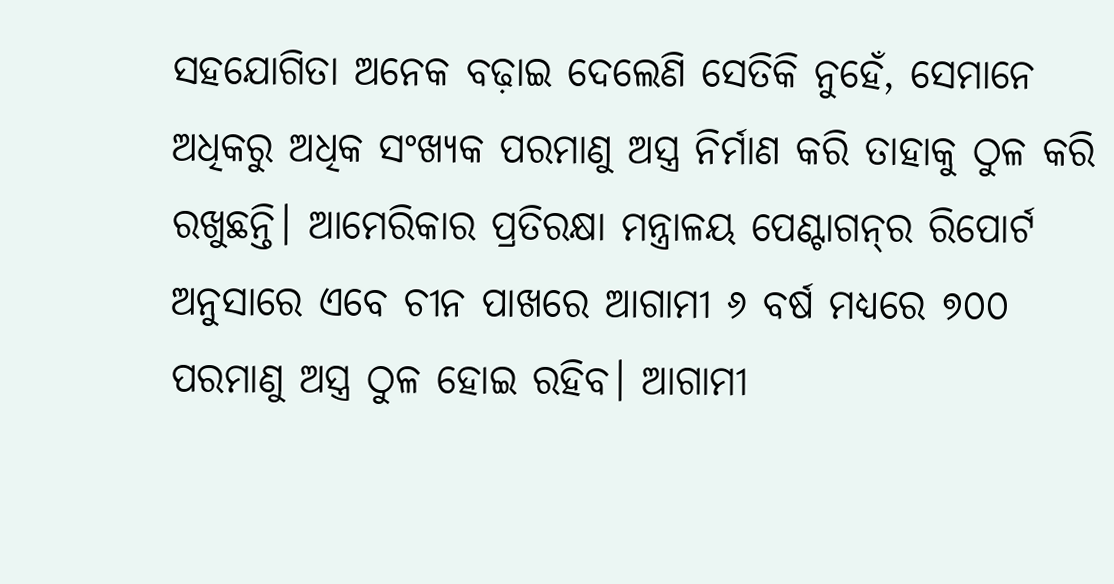ସହଯୋଗିତା ଅନେକ ବଢ଼ାଇ ଦେଲେଣି ସେତିକି ନୁହେଁ, ସେମାନେ ଅଧିକରୁ ଅଧିକ ସଂଖ୍ୟକ ପରମାଣୁ ଅସ୍ତ୍ର ନିର୍ମାଣ କରି ତାହାକୁ ଠୁଳ କରି ରଖୁଛନ୍ତି। ଆମେରିକାର ପ୍ରତିରକ୍ଷା ମନ୍ତ୍ରାଳୟ ପେଣ୍ଟାଗନ୍‌ର ରିପୋର୍ଟ ଅନୁସାରେ ଏବେ ଚୀନ ପାଖରେ ଆଗାମୀ ୬ ବର୍ଷ ମଧ୍ୟରେ ୭୦୦ ପରମାଣୁ ଅସ୍ତ୍ର ଠୁଳ ହୋଇ ରହିବ। ଆଗାମୀ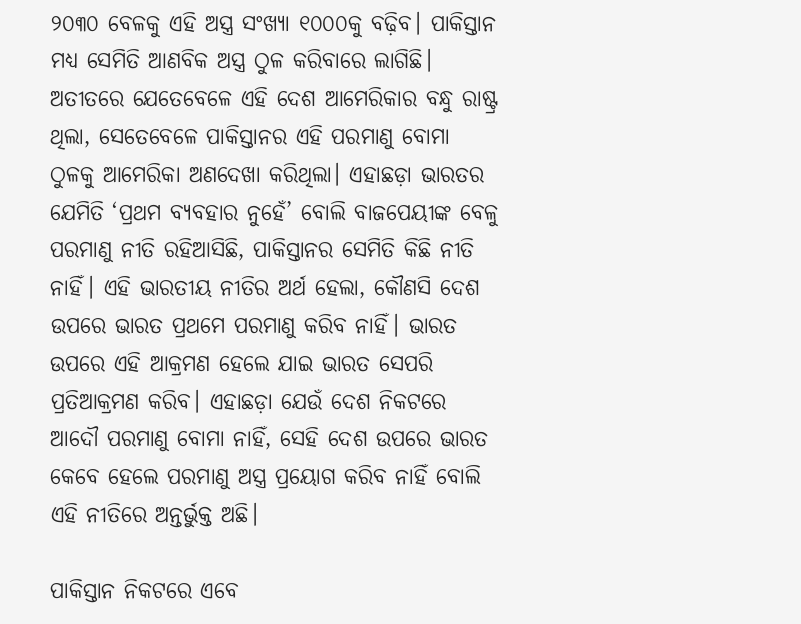୨୦୩୦ ବେଳକୁ ଏହି ଅସ୍ତ୍ର ସଂଖ୍ୟା ୧୦୦୦କୁ ବଢ଼ିବ। ପାକିସ୍ତାନ ମଧ୍ୟ ସେମିତି ଆଣବିକ ଅସ୍ତ୍ର ଠୁଳ କରିବାରେ ଲାଗିଛି। ଅତୀତରେ ଯେତେବେଳେ ଏହି ଦେଶ ଆମେରିକାର ବନ୍ଧୁ ରାଷ୍ଟ୍ର ଥିଲା, ସେତେବେଳେ ପାକିସ୍ତାନର ଏହି ପରମାଣୁ ବୋମା ଠୁଳକୁ ଆମେରିକା ଅଣଦେଖା କରିଥିଲା। ଏହାଛଡ଼ା ଭାରତର ଯେମିତି ‘ପ୍ରଥମ ବ୍ୟବହାର ନୁହେଁ’ ବୋଲି ବାଜପେୟୀଙ୍କ ବେଳୁ ପରମାଣୁ ନୀତି ରହିଆସିଛି, ପାକିସ୍ତାନର ସେମିତି କିଛି ନୀତି ନାହିଁ। ଏହି ଭାରତୀୟ ନୀତିର ଅର୍ଥ ହେଲା, କୌଣସି ଦେଶ ଉପରେ ଭାରତ ପ୍ରଥମେ ପରମାଣୁ କରିବ ନାହିଁ। ଭାରତ ଉପରେ ଏହି ଆକ୍ରମଣ ହେଲେ ଯାଇ ଭାରତ ସେପରି ପ୍ରତିଆକ୍ରମଣ କରିବ। ଏହାଛଡ଼ା ଯେଉଁ ଦେଶ ନିକଟରେ ଅ‌ାଦୌ ପରମାଣୁ ବୋମା ନାହିଁ, ସେହି ଦେଶ ଉପରେ ଭାରତ କେବେ ହେଲେ ପରମାଣୁ ଅସ୍ତ୍ର ପ୍ରୟୋଗ କରିବ ନାହିଁ ବୋଲି ଏହି ନୀତିରେ ଅନ୍ତର୍ଭୁକ୍ତ ଅଛି।

ପାକିସ୍ତାନ ନିକଟରେ ଏବେ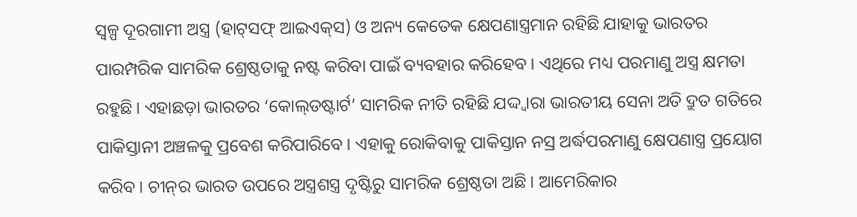ସ୍ୱଳ୍ପ ଦୂରଗାମୀ ଅସ୍ତ୍ର (ହାଟ୍‌ସଫ୍ ଆଇଏକ୍‌ସ) ଓ ଅନ୍ୟ କେତେକ କ୍ଷେପଣାସ୍ତ୍ରମାନ ରହିଛି ଯାହାକୁ ଭାରତର ପାରମ୍ପରିକ ସାମରିକ ଶ୍ରେଷ୍ଠତାକୁ ନଷ୍ଟ କରିବା ପାଇଁ ବ୍ୟବହାର କରିହେବ। ଏଥିରେ ମଧ୍ୟ ପରମାଣୁ ଅସ୍ତ୍ର କ୍ଷମତା ରହୁଛି। ଏହାଛଡ଼ା ଭାରତର ‘କୋଲ୍‌ଡଷ୍ଟାର୍ଟ’ ସାମରିକ ନୀତି ରହିଛି ଯଦ୍ଦ୍ୱାରା ଭାରତୀୟ ସେନା ଅତି ଦ୍ରୁତ ଗତିରେ ପାକିସ୍ତାନୀ ଅଞ୍ଚଳକୁ ପ୍ରବେଶ କରିପାରିବେ। ଏହାକୁ ରୋକିବାକୁ ପାକିସ୍ତାନ ନସ୍ର ଅର୍ଦ୍ଧପରମାଣୁ କ୍ଷେପଣାସ୍ତ୍ର ପ୍ରୟୋଗ କରିବ। ଚୀନ୍‌ର ଭାରତ ଉପରେ ଅସ୍ତ୍ରଶସ୍ତ୍ର ଦୃଷ୍ଟିରୁ ସାମରିକ ଶ୍ରେଷ୍ଠତା ଅଛି। ଆମେରିକାର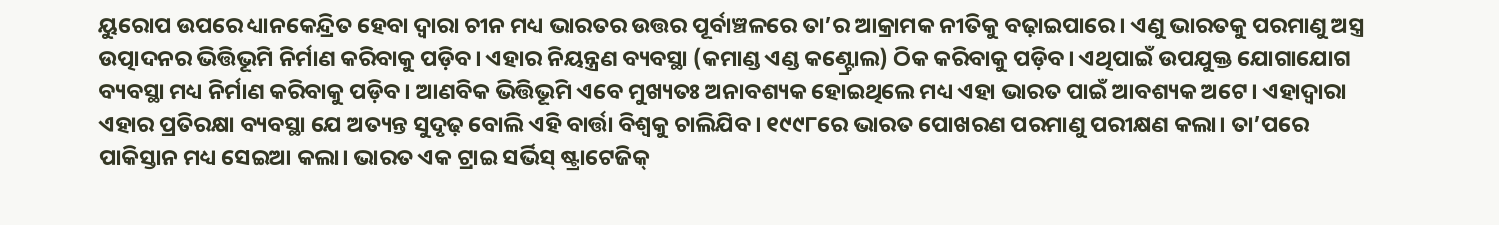ୟୁରୋପ ଉପରେ ଧ୍ୟାନକେନ୍ଦ୍ରିତ ହେବା ଦ୍ୱାରା ଚୀନ ମଧ୍ୟ ଭାରତର ଉତ୍ତର ପୂର୍ବାଞ୍ଚଳରେ ତା’ର ଆକ୍ରାମକ ନୀତିକୁ ବଢ଼ାଇପାରେ। ଏଣୁ ଭାରତକୁ ପରମାଣୁ ଅସ୍ତ୍ର ଉତ୍ପାଦନର ଭିତ୍ତିଭୂମି ନିର୍ମାଣ କରିବାକୁ ପଡ଼ିବ। ଏହାର ନିୟନ୍ତ୍ରଣ ବ୍ୟବସ୍ଥା (କମାଣ୍ଡ ଏଣ୍ଡ କଣ୍ଟ୍ରୋଲ) ଠିକ କରିବାକୁ ପଡ଼ିବ। ଏଥିପାଇଁ ଉପଯୁକ୍ତ ଯୋଗାଯୋଗ ବ୍ୟବସ୍ଥା ମଧ୍ୟ ନିର୍ମାଣ କରିବାକୁ ପଡ଼ିବ। ଆଣବିକ ଭିତ୍ତିଭୂମି ଏବେ ମୁଖ୍ୟତଃ ଅନାବଶ୍ୟକ ହୋଇଥିଲେ ମଧ୍ୟ ଏହା ଭାରତ ପାଇଁ ଆବଶ୍ୟକ ଅଟେ। ଏହାଦ୍ୱାରା ଏହାର ପ୍ରତିରକ୍ଷା ବ୍ୟବସ୍ଥା ଯେ ଅତ୍ୟନ୍ତ ସୁଦୃଢ଼ ବୋଲି ଏହି ବାର୍ତ୍ତା ବିଶ୍ୱକୁ ଚାଲିଯିବ। ୧୯୯୮ରେ ଭାରତ ପୋଖରଣ ପରମାଣୁ ପରୀକ୍ଷଣ କଲା। ତା’ପରେ ପାକିସ୍ତାନ ମଧ୍ୟ ସେଇଆ କଲା। ଭାରତ ଏକ ଟ୍ରାଇ ସର୍ଭିସ୍‌ ଷ୍ଟ୍ରାଟେଜିକ୍‌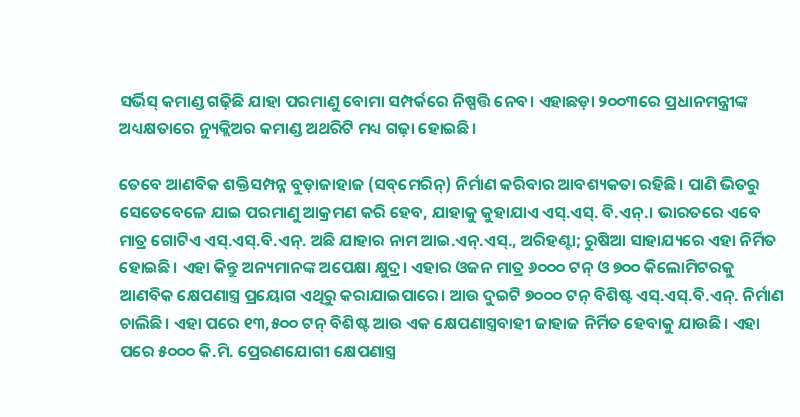ସର୍ଭିସ୍‌ କମାଣ୍ଡ ଗଢ଼ିଛି ଯାହା ପରମାଣୁ ବୋମା ସମ୍ପର୍କରେ ନିଷ୍ପତ୍ତି ନେବ। ଏହାଛଡ଼ା ୨୦୦୩ରେ ପ୍ରଧାନମନ୍ତ୍ରୀଙ୍କ ଅଧ୍ୟକ୍ଷତାରେ ନ୍ୟୁକ୍ଲିଅର କମାଣ୍ଡ ଅଥରିଟି ମଧ୍ୟ ଗଢ଼ା ହୋଇଛି।

ତେବେ ଆଣବିକ ଶକ୍ତିସମ୍ପନ୍ନ ବୁଡ଼ାଜାହାଜ (ସବ୍‌ମେରିନ୍‌) ନିର୍ମାଣ କରିବାର ଆବଶ୍ୟକତା ରହିଛି। ପାଣି ଭିତରୁ ସେତେବେଳେ ଯାଇ ପରମାଣୁ ଆକ୍ରମଣ କରି ହେବ, ଯାହାକୁ କୁହାଯାଏ ଏସ୍‌.ଏସ୍‌. ବି.ଏନ୍‌.। ଭାରତରେ ଏବେ ମାତ୍ର ଗୋଟିଏ ଏସ୍‌.ଏସ୍‌.ବି.ଏନ୍‌. ଅଛି ଯାହାର ନାମ ଆଇ.ଏନ୍‌.ଏସ୍‌., ଅରିହଣ୍ଟା; ରୁଷିଆ ସାହାଯ୍ୟରେ ଏହା ନିର୍ମିତ ହୋଇଛି। ଏହା କିନ୍ତୁ ଅନ୍ୟମାନଙ୍କ ଅପେକ୍ଷା କ୍ଷୁଦ୍ର। ଏହାର ଓଜନ ମାତ୍ର ୬୦୦୦ ଟନ୍‌ ଓ ୭୦୦ କିଲୋମିଟରକୁ ଆଣବିକ କ୍ଷେପଣାସ୍ତ୍ର ପ୍ରୟୋଗ ଏଥିରୁ କରାଯାଇପାରେ। ଆଉ ଦୁଇଟି ୭୦୦୦ ଟନ୍‌ ବିଶିଷ୍ଟ ଏସ୍‌.ଏସ୍‌.ବି.ଏନ୍‌. ନିର୍ମାଣ ଚାଲିଛି। ଏହା ପରେ ୧୩,୫୦୦ ଟନ୍‌ ବିଶିଷ୍ଟ ଆଉ ଏକ କ୍ଷେପଣାସ୍ତ୍ରବାହୀ ଜାହାଜ ନିର୍ମିତ ହେବାକୁ ଯାଉଛି। ଏହା ପରେ ୫୦୦୦ କି.ମି. ପ୍ରେରଣଯୋଗୀ କ୍ଷେପଣାସ୍ତ୍ର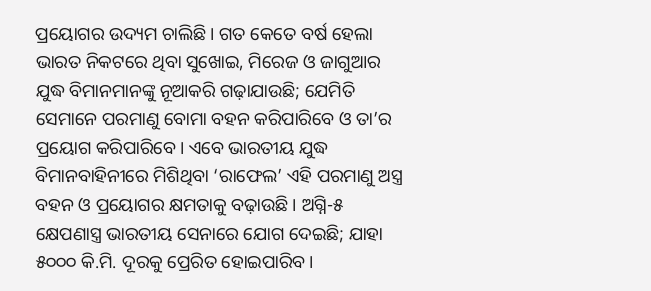ପ୍ରୟୋଗର ଉଦ୍ୟମ ଚାଲିଛି। ଗତ କେତେ ବର୍ଷ ହେଲା ଭାରତ ନିକଟରେ ଥିବା ସୁଖୋଇ, ମିରେଜ ଓ ଜାଗୁଆର ଯୁଦ୍ଧ ବିମାନମାନଙ୍କୁ ନୂଆକରି ଗଢ଼ାଯାଉଛି; ଯେମିତି ସେମାନେ ପରମାଣୁ ବୋମା ବହନ କରିପାରିବେ ଓ ତା’ର ପ୍ରୟୋଗ କରିପାରିବେ। ଏବେ ଭାରତୀୟ ଯୁଦ୍ଧ ବିମାନବାହିନୀରେ ମିଶିଥିବା ‘ରାଫେଲ’ ଏହି ପରମାଣୁ ଅସ୍ତ୍ର ବହନ ଓ ପ୍ରୟୋଗର କ୍ଷମତାକୁ ବଢ଼ାଉଛି। ଅଗ୍ନି-୫ କ୍ଷେପଣାସ୍ତ୍ର ଭାରତୀୟ ସେନାରେ ଯୋଗ ଦେଇଛି; ଯାହା ୫୦୦୦ କି.ମି. ଦୂରକୁ ପ୍ରେରିତ ହୋଇପାରିବ।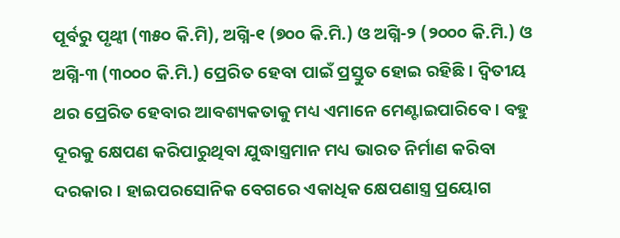ପୂର୍ବରୁ ପୃଥ୍ବୀ (୩୫୦ କି.ମି), ଅଗ୍ନି-୧ (୭୦୦ କି.ମି.) ଓ ଅଗ୍ନି-୨ (୨୦୦୦ କି.ମି.) ଓ ଅଗ୍ନି-୩ (୩୦୦୦ କି.ମି.) ପ୍ରେରିତ ହେବା ପାଇଁ ପ୍ରସ୍ତୁତ ହୋଇ ରହିଛି। ଦ୍ବିତୀୟ ଥର ପ୍ରେରିତ ହେବାର ଆବଶ୍ୟକତାକୁ ମଧ୍ୟ ଏମାନେ ମେଣ୍ଟାଇପାରିବେ। ବହୁ ଦୂରକୁ କ୍ଷେପଣ କରିପାରୁଥିବା ଯୁଦ୍ଧାସ୍ତ୍ରମାନ ମଧ୍ୟ ଭାରତ ନିର୍ମାଣ କରିବା ଦରକାର। ହାଇପରସୋନିକ ବେଗରେ ଏକାଧିକ କ୍ଷେପଣାସ୍ତ୍ର ପ୍ରୟୋଗ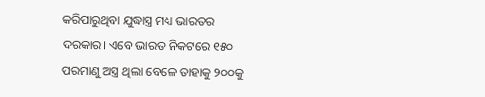କରିପାରୁଥିବା ଯୁଦ୍ଧାସ୍ତ୍ର ମଧ୍ୟ ଭାରତର ଦରକାର। ଏବେ ଭାରତ ନିକଟରେ ୧୫୦ ପରମାଣୁ ଅସ୍ତ୍ର ଥିଲା ବେଳେ ତାହାକୁ ୨୦୦କୁ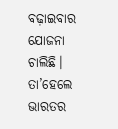ବଢ଼ାଇବାର ଯୋଜନା ଚାଲିଛି। ତା’ହେଲେ ଭାରତର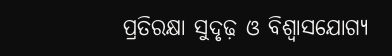ପ୍ରତିରକ୍ଷା ସୁଦୃଢ଼ ଓ ବିଶ୍ୱାସଯୋଗ୍ୟ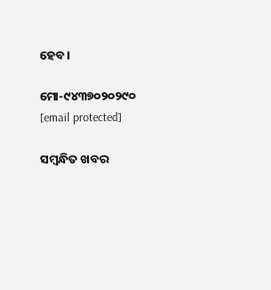ହେବ।

ମୋ-୯୪୩୭୦୨୦୨୯୦
[email protected]

ସମ୍ବନ୍ଧିତ ଖବର